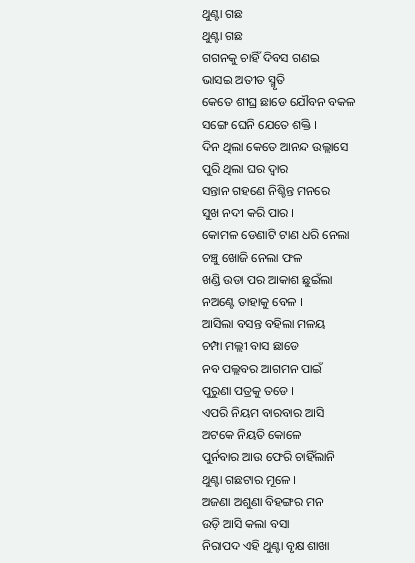ଥୁଣ୍ଟା ଗଛ
ଥୁଣ୍ଟା ଗଛ
ଗଗନକୁ ଚାହିଁ ଦିବସ ଗଣଇ
ଭାସଇ ଅତୀତ ସ୍ମୃତି
କେତେ ଶୀଘ୍ର ଛାଡେ ଯୌବନ ବକଳ
ସଙ୍ଗେ ଘେନି ଯେତେ ଶକ୍ତି ।
ଦିନ ଥିଲା କେତେ ଆନନ୍ଦ ଉଲ୍ଲାସେ
ପୁରି ଥିଲା ଘର ଦ୍ଵାର
ସନ୍ତାନ ଗହଣେ ନିଶ୍ଚିନ୍ତ ମନରେ
ସୁଖ ନଦୀ କରି ପାର ।
କୋମଳ ଡେଣାଟି ଟାଣ ଧରି ନେଲା
ଚଞ୍ଚୁ ଖୋଜି ନେଲା ଫଳ
ଖଣ୍ଡି ଉଡା ପର ଆକାଶ ଛୁଇଁଲା
ନଅଣ୍ଟେ ତାହାକୁ ବେଳ ।
ଆସିଲା ବସନ୍ତ ବହିଲା ମଳୟ
ଚମ୍ପା ମଲ୍ଲୀ ବାସ ଛାଡେ
ନବ ପଲ୍ଲବର ଆଗମନ ପାଇଁ
ପୁରୁଣା ପତ୍ରକୁ ତଡେ ।
ଏପରି ନିୟମ ବାରବାର ଆସି
ଅଟକେ ନିୟତି କୋଳେ
ପୁର୍ନବାର ଆଉ ଫେରି ଚାହିଁଲାନି
ଥୁଣ୍ଟା ଗଛଟାର ମୂଳେ ।
ଅଜଣା ଅଶୁଣା ବିହଙ୍ଗର ମନ
ଉଡ଼ି ଆସି କଲା ବସା
ନିରାପଦ ଏହି ଥୁଣ୍ଟା ବୃକ୍ଷ ଶାଖା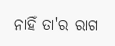ନାହିଁ ତା'ର ରାଗ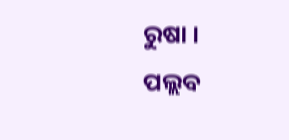ରୁଷା ।
ପଲ୍ଲବ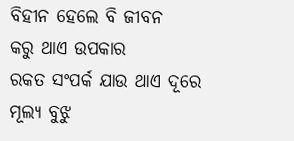ବିହୀନ ହେଲେ ବି ଜୀବନ
କରୁ ଥାଏ ଉପକାର
ରକତ ସଂପର୍କ ଯାଉ ଥାଏ ଦୂରେ
ମୂଲ୍ୟ ବୁଝୁ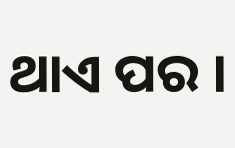ଥାଏ ପର ।